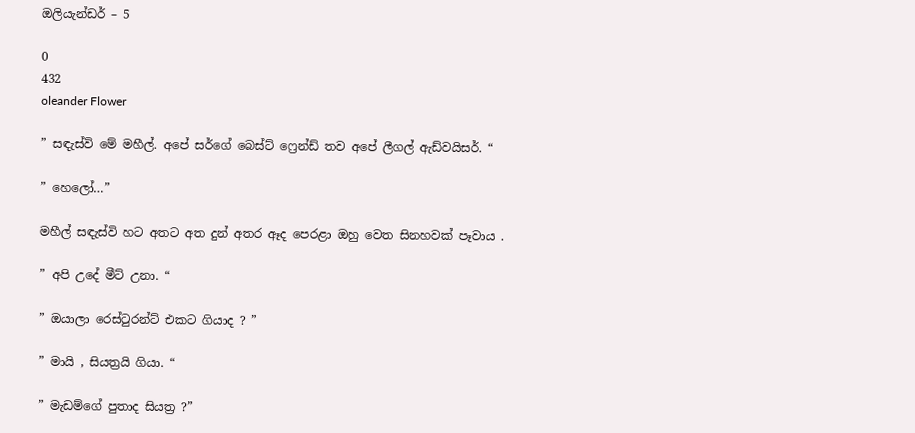ඔලියැන්ඩර් – 5

0
432
oleander Flower

” සඳැස්වි මේ මහීල්. අපේ සර්ගේ බෙස්ට් ෆ්‍රෙන්ඩ් තව අපේ ලීගල් ඇඩ්වයිසර්. “

” හෙලෝ…”

මහීල් සඳැස්වි හට අතට අත දුන් අතර ඈද පෙරළා ඔහු වෙත සිනහවක් පෑවාය .

” අපි උදේ මීට් උනා. “

” ඔයාලා රෙස්ටුරන්ට් එකට ගියාද ? ”

” මායි , සියත්‍රයි ගියා. “

” මැඩම්ගේ පුතාද සියත්‍ර ?”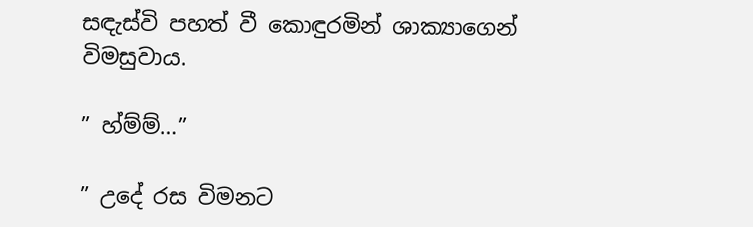සඳැස්වි පහත් වී කොඳුරමින් ශාක්‍යාගෙන් විමසුවාය.

” හ්ම්ම්…”

” උදේ රස විමනට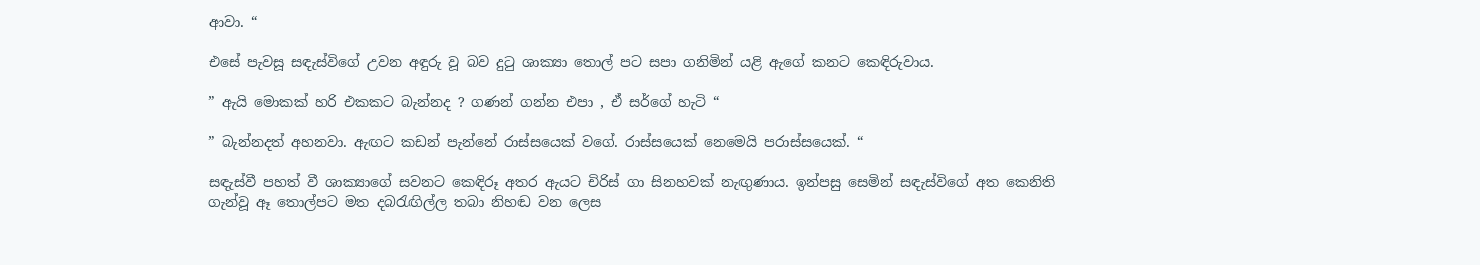ආවා. “

එසේ පැවසූ සඳැස්විගේ උවන අඳුරු වූ බව දුටු ශාක්‍යා තොල් පට සපා ගනිමින් යළි ඇගේ කනට කෙඳිරුවාය.

” ඇයි මොකක් හරි එකකට බැන්නද ? ගණන් ගන්න එපා , ඒ සර්ගේ හැටි “

” බැන්නදත් අහනවා. ඇඟට කඩන් පැන්නේ රාස්සයෙක් වගේ. රාස්සයෙක් නෙමෙයි පරාස්සයෙක්. “

සඳැස්වී පහත් වී ශාක්‍යාගේ සවනට කෙඳිරූ අතර ඇයට චිරිස් ගා සිනහවක් නැඟුණාය. ඉන්පසු සෙමින් සඳැස්විගේ අත කෙනිති ගැන්වූ ඈ තොල්පට මත දබරැඟිල්ල තබා නිහඬ වන ලෙස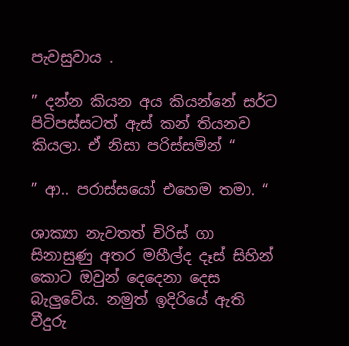පැවසුවාය .

” දන්න කියන අය කියන්නේ සර්ට පිටිපස්සටත් ඇස් කන් තියනව කියලා. ඒ නිසා පරිස්සමින් “

” ආ.. පරාස්සයෝ එහෙම තමා. “

ශාක්‍යා නැවතත් චිරිස් ගා සිනාසුණු අතර මහීල්ද දෑස් සිහින් කොට ඔවුන් දෙදෙනා දෙස බැලුවේය. නමුත් ඉදිරියේ ඇති වීදුරු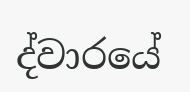ද්වාරයේ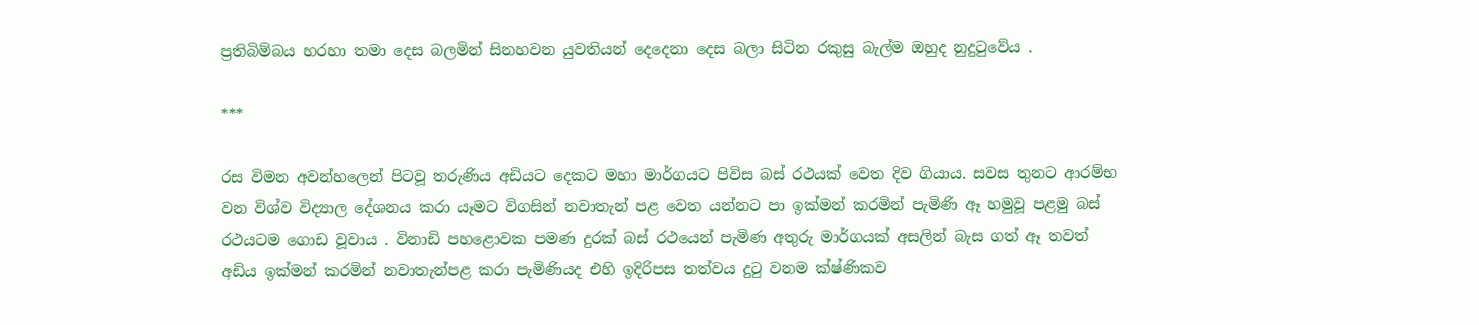ප්‍රතිබිම්බය හරහා තමා දෙස බලමින් සිනහවන යුවතියන් දෙදෙනා දෙස බලා සිටින රකුසු බැල්ම ඔහුද නුදුටුවේය .

***

රස විමන අවන්හලෙන් පිටවූ තරුණිය අඩියට දෙකට මහා මාර්ගයට පිවිස බස් රථයක් වෙත දිව ගියාය. සවස තුනට ආරම්භ වන විශ්ව විද්‍යාල දේශනය කරා යෑමට විගසින් නවාතැන් පළ වෙත යන්නට පා ඉක්මන් කරමින් පැමිණි ඈ හමුවූ පළමු බස් රථයටම ගොඩ වූවාය . විනාඩි පහළොවක පමණ දුරක් බස් රථයෙන් පැමිණ අතුරු මාර්ගයක් අසලින් බැස ගත් ඈ තවත් අඩිය ඉක්මන් කරමින් නවාතැන්පළ කරා පැමිණියද එහි ඉදිරිපස තත්වය දුටු වනම ක්ෂ්ණිකව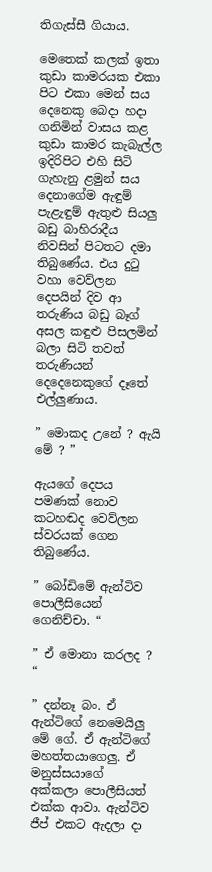තිගැස්සී ගියාය.

මෙතෙක් කලක් ඉතා කුඩා කාමරයක එකා පිට එකා මෙන් සය දෙනෙකු බෙදා හදා ගනිමින් වාසය කළ කුඩා කාමර කැබැල්ල ඉදිරිපිට එහි සිටි ගැහැනු ළමුන් සය දෙනාගේම ඇඳුම් පැළැඳුම් ඇතුළු සියලු බඩු බාහිරාදීය නිවසින් පිටතට දමා තිබුණේය. එය දුටු වහා වෙව්ලන දෙපයින් දිව ආ තරුණිය බඩු බෑග් අසල කඳුළු පිසලමින් බලා සිටි තවත් තරුණියන් දෙදෙනෙකුගේ දෑතේ එල්ලුණාය.

” මොකද උනේ ? ඇයි මේ ? ”

ඇයගේ දෙපය පමණක් නොව කටහඬද වෙව්ලන ස්වරයක් ගෙන තිබුණේය.

” බෝඩිමේ ඇන්ටිව පොලීසියෙන් ගෙනිච්චා. “

” ඒ මොනා කරලද ? “

” දන්නෑ බං. ඒ ඇන්ටිගේ නෙමෙයිලු මේ ගේ. ඒ ඇන්ටිගේ මහත්‍තයාගෙලු. ඒ මනුස්සයාගේ අක්කලා පොලීසියත් එක්ක ආවා. ඇන්ටිව ජීප් එකට ඇදලා දා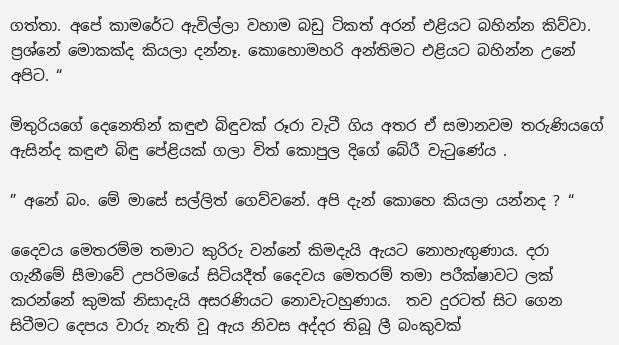ගත්තා. අපේ කාමරේට ඇවිල්ලා වහාම බඩු ටිකත් අරන් එළියට බහින්න කිව්වා.  ප්‍රශ්නේ මොකක්ද කියලා දන්නෑ. කොහොමහරි අන්තිමට එළියට බහින්න උනේ අපිට. “

මිතුරියගේ දෙනෙතින් කඳුළු බිඳුවක් රූරා වැටී ගිය අතර ඒ සමානවම තරුණියගේ ඇසින්ද කඳුළු බිඳු පේළියක් ගලා විත් කොපුල දිගේ බේරී වැටුණේය .

” අනේ බං. මේ මාසේ සල්ලිත් ගෙව්වනේ. අපි දැන් කොහෙ කියලා යන්නද ? “

දෛවය මෙතරම්ම තමාට කුරිරු වන්නේ කිමදැයි ඇයට නොහැඟුණාය. දරා ගැනීමේ සීමාවේ උපරිමයේ සිටියදීත් දෛවය මෙතරම් තමා පරීක්ෂාවට ලක් කරන්නේ කුමක් නිසාදැයි අසරණියට නොවැටහුණාය.  තව දුරටත් සිට ගෙන සිටීමට දෙපය වාරු නැති වූ ඇය නිවස අද්දර තිබූ ලී බංකුවක්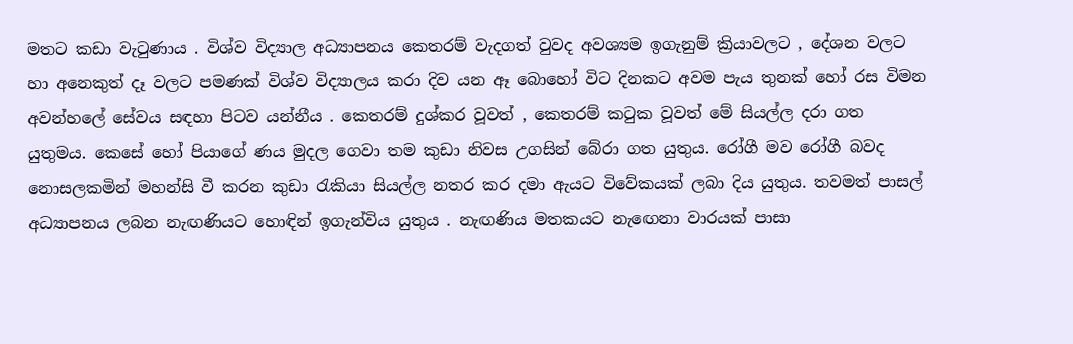මතට කඩා වැටුණාය . විශ්ව විද්‍යාල අධ්‍යාපනය කෙතරම් වැදගත් වුවද අවශ්‍යම ඉගැනුම් ක්‍රියාවලට , දේශන වලට හා අනෙකුත් දෑ වලට පමණක් විශ්ව විද්‍යාලය කරා දිව යන ඈ බොහෝ විට දිනකට අවම පැය තුනක් හෝ රස විමන අවන්හලේ සේවය සඳහා පිටව යන්නීය . කෙතරම් දුශ්කර වූවත් , කෙතරම් කටුක වූවත් මේ සියල්ල දරා ගත යුතුමය. කෙසේ හෝ පියාගේ ණය මුදල ගෙවා තම කුඩා නිවස උගසින් බේරා ගත යුතුය. රෝගී මව රෝගී බවද නොසලකමින් මහන්සි වී කරන කුඩා රැකියා සියල්ල නතර කර දමා ඇයට විවේකයක් ලබා දිය යුතුය. තවමත් පාසල් අධ්‍යාපනය ලබන නැඟණියට හොඳින් ඉගැන්විය යුතුය . නැඟණිය මතකයට නැඟෙනා වාරයක් පාසා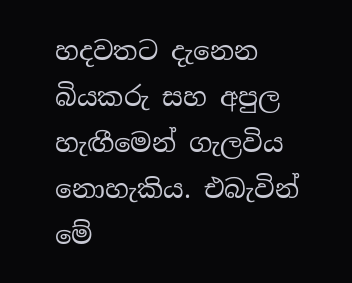හදවතට දැනෙන බියකරු සහ අපුල හැඟීමෙන් ගැලවිය නොහැකිය. එබැවින් මේ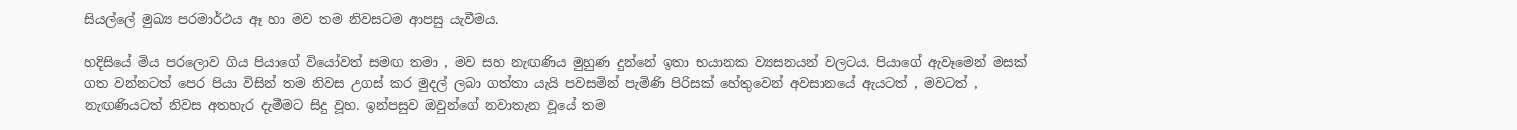සියල්ලේ මුඛ්‍ය පරමාර්ථය ඈ හා මව තම නිවසටම ආපසු යැවීමය.

හදිසියේ මිය පරලොව ගිය පියාගේ වියෝවත් සමඟ තමා , මව සහ නැඟණිය මුහුණ දුන්නේ ඉතා භයානක ව්‍යසනයන් වලටය. පියාගේ ඇවෑමෙන් මසක් ගත වන්නටත් පෙර පියා විසින් තම නිවස උගස් කර මුදල් ලබා ගත්තා යැයි පවසමින් පැමිණි පිරිසක් හේතුවෙන් අවසානයේ ඇයටත් , මවටත් , නැඟණියටත් නිවස අතහැර දැමීමට සිදු වූහ. ඉන්පසුව ඔවුන්ගේ නවාතැන වූයේ තම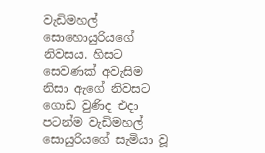වැඩිමහල් සොහොයුරියගේ නිවසය. හිසට සෙවණක් අවැසිම නිසා ඇගේ නිවසට ගොඩ වුණිද එදා පටන්ම වැඩිමහල් සොයුරියගේ සැමියා වූ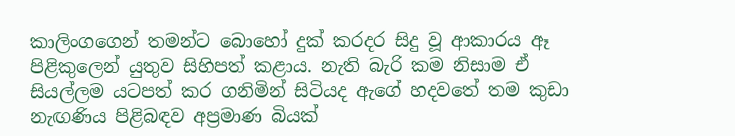කාලිංගගෙන් තමන්ට බොහෝ දුක් කරදර සිදු වූ ආකාරය ඈ පිළිකුලෙන් යුතුව සිහිපත් කළාය. නැති බැරි කම නිසාම ඒ සියල්ලම යටපත් කර ගනිමින් සිටියද ඇගේ හදවතේ තම කුඩා නැඟණිය පිළිබඳව අප්‍රමාණ බියක්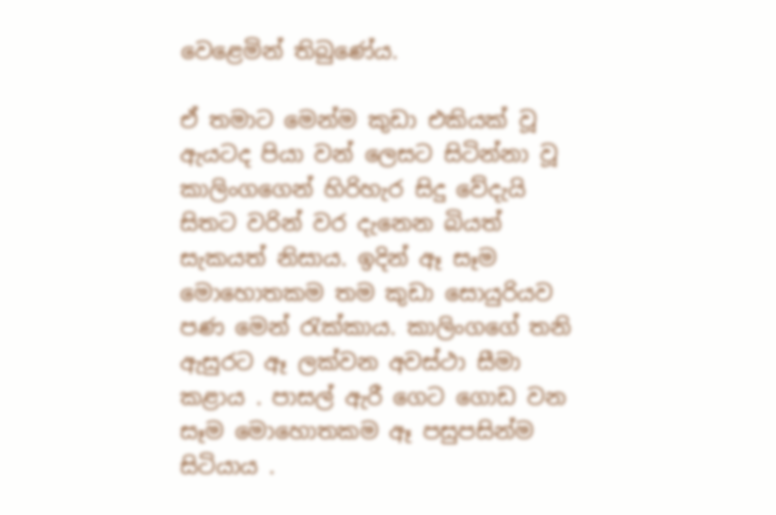වෙළෙමින් තිබුණේය.

ඒ තමාට මෙන්ම කුඩා එකියක් වූ ඇයටද පියා වන් ලෙසට සිටින්නා වූ කාලිංගගෙන් හිරිහැර සිදු වේදැයි සිතට වරින් වර දැනෙන බියත් සැකයත් නිසාය. ඉදින් ඈ සෑම මොහොතකම තම කුඩා සොයුරියව පණ මෙන් රැක්කාය. කාලිංගගේ තනි ඇසුරට ඈ ලක්වන අවස්ථා සීමා කළාය . පාසල් ඇරී ගෙට ගොඩ වන සෑම මොහොතකම ඈ පසුපසින්ම සිටියාය .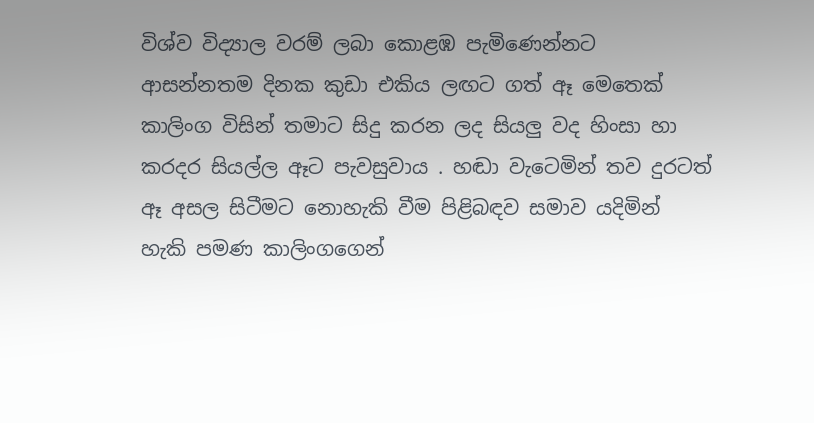විශ්ව විද්‍යාල වරම් ලබා කොළඹ පැමිණෙන්නට ආසන්නතම දිනක කුඩා එකිය ලඟට ගත් ඈ මෙතෙක් කාලිංග විසින් තමාට සිදු කරන ලද සියලු වද හිංසා හා කරදර සියල්ල ඈට පැවසුවාය . හඬා වැටෙමින් තව දුරටත් ඈ අසල සිටීමට නොහැකි වීම පිළිබඳව සමාව යදිමින් හැකි පමණ කාලිංගගෙන්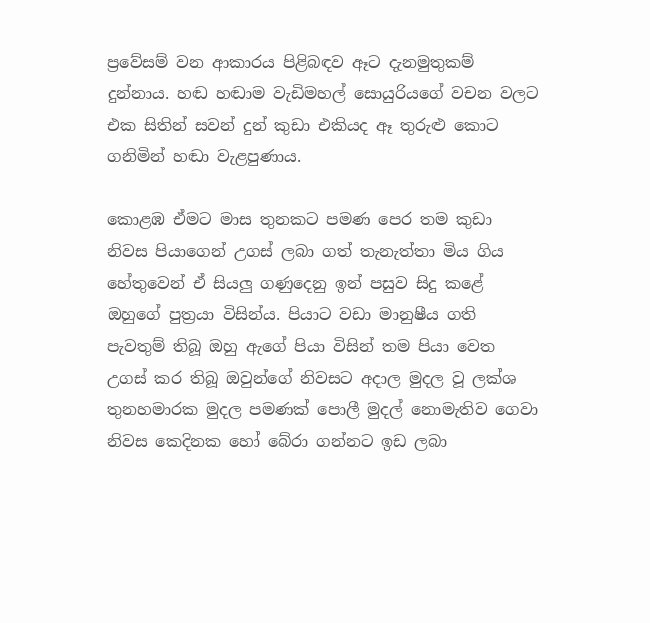ප්‍රවේසම් වන ආකාරය පිළිබඳව ඈට දැනමුතුකම් දුන්නාය. හඬ හඬාම වැඩිමහල් සොයුරියගේ වචන වලට එක සිතින් සවන් දුන් කුඩා එකියද ඈ තුරුළු කොට ගනිමින් හඬා වැළපුණාය.

කොළඹ ඒමට මාස තුනකට පමණ පෙර තම කුඩා නිවස පියාගෙන් උගස් ලබා ගත් තැනැත්තා මිය ගිය හේතුවෙන් ඒ සියලු ගණුදෙනු ඉන් පසුව සිදු කළේ ඔහුගේ පුත්‍රයා විසින්ය. පියාට වඩා මානුෂීය ගති පැවතුම් තිබූ ඔහු ඇගේ පියා විසින් තම පියා වෙත උගස් කර තිබූ ඔවුන්ගේ නිවසට අදාල මුදල වූ ලක්ශ තුනහමාරක මුදල පමණක් පොලී මුදල් නොමැතිව ගෙවා  නිවස කෙදිනක හෝ බේරා ගන්නට ඉඩ ලබා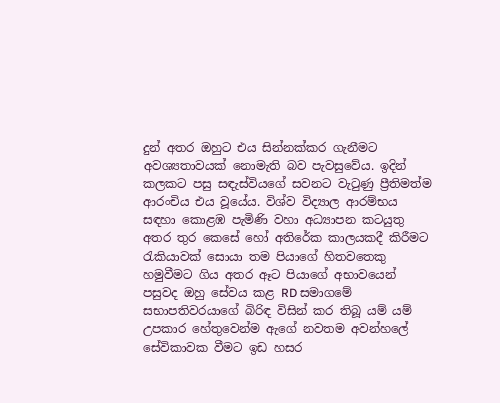දුන් අතර ඔහුට එය සින්නක්කර ගැනීමට අවශ්‍යතාවයක් නොමැති බව පැවසුවේය. ඉදින් කලකට පසු සඳැස්වියගේ සවනට වැටුණු ප්‍රීතිමත්ම ආරංචිය එය වූයේය. විශ්ව විද්‍යාල ආරම්භය සඳහා කොළඹ පැමිණි වහා අධ්‍යාපන කටයුතු අතර තුර කෙසේ හෝ අතිරේක කාලයකදී කිරීමට රැකියාවක් සොයා තම පියාගේ හිතවතෙකු හමුවීමට ගිය අතර ඈට පියාගේ අභාවයෙන් පසුවද ඔහු සේවය කළ RD සමාගමේ සභාපතිවරයාගේ බිරිඳ විසින් කර තිබූ යම් යම් උපකාර හේතුවෙන්ම ඇගේ නවතම අවන්හලේ සේවිකාවක වීමට ඉඩ හසර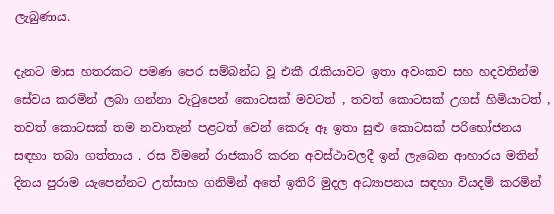ලැබුණාය.

දැනට මාස හතරකට පමණ පෙර සම්බන්ධ වූ එකී රැකියාවට ඉතා අවංකව සහ හදවතින්ම සේවය කරමින් ලබා ගන්නා වැටුපෙන් කොටසක් මවටත් , තවත් කොටසක් උගස් හිමියාටත් , තවත් කොටසක් තම නවාතැන් පළටත් වෙන් කෙරූ ඈ ඉතා සුළු කොටසක් පරිභෝජනය සඳහා තබා ගත්තාය . රස විමනේ රාජකාරි කරන අවස්ථාවලදී ඉන් ලැබෙන ආහාරය මතින් දිනය පුරාම යැපෙන්නට උත්සාහ ගනිමින් අතේ ඉතිරි මුදල අධ්‍යාපනය සඳහා වියදම් කරමින්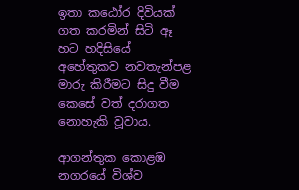ඉතා කඨෝර දිවියක් ගත කරමින් සිටි ඈ හට හදිසියේ අහේතුකව නවතැන්පළ මාරු කිරීමට සිදු වීම කෙසේ වත් දරාගත නොහැකි වූවාය.

ආගන්තුක කොළඹ නගරයේ විශ්ව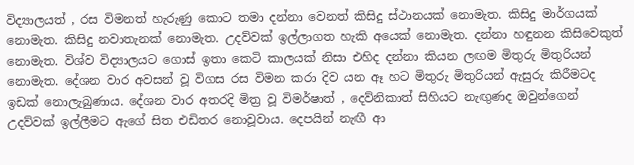විද්‍යාලයත් , රස විමනත් හැරුණු කොට තමා දන්නා වෙනත් කිසිදු ස්ථානයක් නොමැත. කිසිදු මාර්ගයක් නොමැත. කිසිදු නවාතැනක් නොමැත. උදව්වක් ඉල්ලාගත හැකි අයෙක් නොමැත. දන්නා හඳුනන කිසිවෙකුත් නොමැත. විශ්ව විද්‍යාලයට ගොස් ඉතා කෙටි කාලයක් නිසා එහිද දන්නා කියන ලඟම මිතුරු මිතුරියන් නොමැත. දේශන වාර අවසන් වූ විගස ‍රස විමන කරා දිව යන ඈ හට මිතුරු මිතුරියන් ඇසුරු කිරීමටද ඉඩක් නොලැබුණාය. දේශන වාර අතරදි මිත්‍ර වූ විමර්ෂාත් , දෙව්නිකාත් සිහියට නැඟුණද ඔවුන්ගෙන් උදව්වක් ඉල්ලීමට ඇගේ සිත එඩිතර නොවූවාය. දෙපයින් නැඟී ආ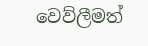වෙව්ලීමත්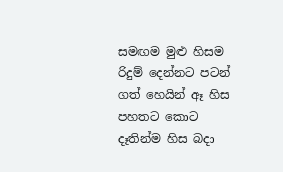සමඟම මුළු හිසම රිදුම් දෙන්නට පටන් ගත් හෙයින් ඈ හිස පහතට කොට දෑතින්ම හිස බදා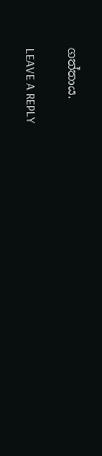ගත්තාය.

LEAVE A REPLY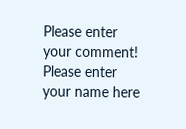Please enter your comment!
Please enter your name here